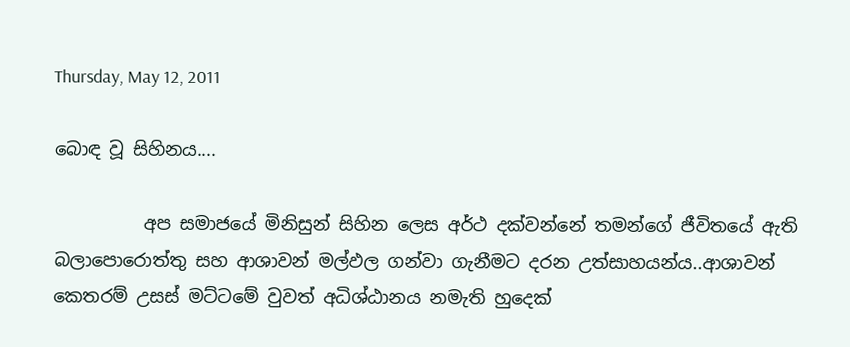Thursday, May 12, 2011

බොඳ වූ සිහිනය....

          අප සමාජයේ මිනිසුන් සිහින ලෙස අර්ථ දක්වන්නේ තමන්ගේ ජීවිතයේ ඇති බලාපොරොත්තු සහ ආශාවන් මල්ඵල ගන්වා ගැනීමට දරන උත්සාහයන්ය..ආශාවන් කෙතරම් උසස් මට්ටමේ වුවත් අධිශ්ඨානය නමැති හුදෙක්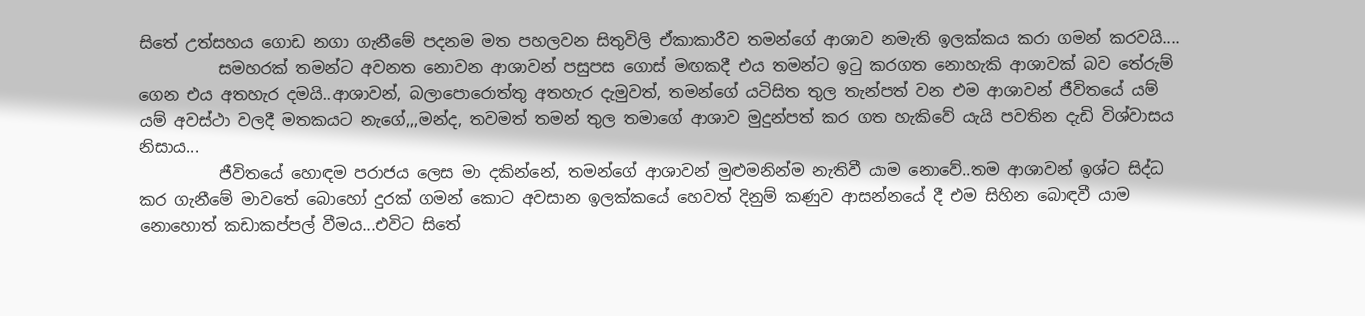සිතේ උත්සහය ගොඩ නගා ගැනීමේ පදනම මත පහලවන සිතුවිලි ඒකාකාරීව තමන්ගේ ආශාව නමැති ඉලක්කය කරා ගමන් කරවයි....
          සමහරක් තමන්ට අවනත නොවන ආශාවන් පසුපස ගොස් මඟකදී එය තමන්ට ඉටු කරගත නොහැකි ආශාවක් බව තේරුම් ගෙන එය අතහැර දමයි..ආශාවන්, බලාපොරොත්තු අතහැර දැමුවත්, තමන්ගේ යටිසිත තුල තැන්පත් වන එම ආශාවන් ජීවිතයේ යම් යම් අවස්ථා වලදී මතකයට නැගේ,,,මන්ද, තවමත් තමන් තුල තමාගේ ආශාව මුදුන්පත් කර ගත හැකිවේ යැයි පවතින දැඩි විශ්වාසය නිසාය...
          ජීවිතයේ හොඳම පරාජය ලෙස මා දකින්නේ, තමන්ගේ ආශාවන් මුළුමනින්ම නැතිවී යාම නොවේ..තම ආශාවන් ඉශ්ට සිද්ධ කර ගැනීමේ මාවතේ බොහෝ දුරක් ගමන් කොට අවසාන ඉලක්කයේ හෙවත් දිනුම් කණුව ආසන්නයේ දී එම සිහින බොඳවී යාම නොහොත් කඩාකප්පල් වීමය...එවිට සිතේ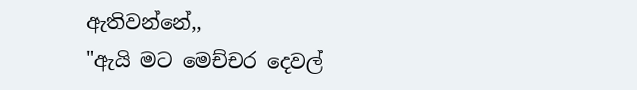ඇතිවන්නේ,,
"ඇයි මට මෙච්චර දෙවල්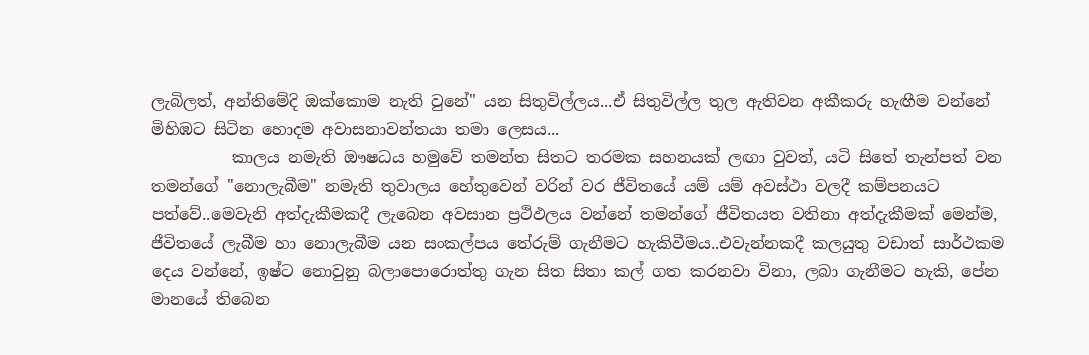ලැබිලත්, අන්තිමේදි ඔක්කොම නැති වුනේ" යන සිතුවිල්ලය...ඒ සිතුවිල්ල තුල ඇතිවන අකීකරු හැඟීම වන්නේ මිහිඹට සිටින හොදම අවාසනාවන්තයා තමා ලෙසය...
          කාලය නමැති ඖෂධය හමුවේ තමන්ත සිතට තරමක සහනයක් ලඟා වුවත්, යටි සිතේ තැන්පත් වන තමන්ගේ "නොලැබීම" නමැති තුවාලය හේතුවෙන් වරින් වර ජීවිතයේ යම් යම් අවස්ථා වලදී කම්පනයට පත්වේ..මෙවැනි අත්දැකීමකදී ලැබෙන අවසාන ප්‍රථිඵලය වන්නේ තමන්ගේ ජීවිතයත වතිනා අත්දැකීමක් මෙන්ම, ජීවිතයේ ලැබීම හා නොලැබීම යන සංකල්පය තේරුම් ගැනීමට හැකිවීමය..එවැන්නකදී කලයුතු වඩාත් සාර්ථකම දෙය වන්නේ, ඉෂ්ට නොවුනු බලාපොරොත්තු ගැන සිත සිතා කල් ගත කරනවා විනා, ලබා ගැනීමට හැකි, පේන මානයේ තිබෙන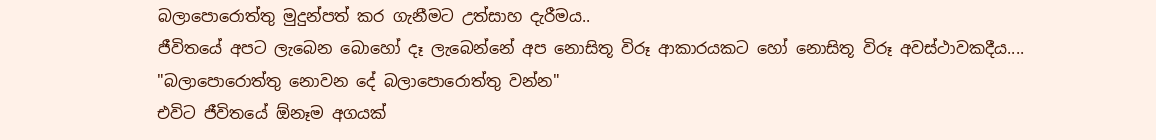බලාපොරොත්තු මුදුන්පත් කර ගැනීමට උත්සාහ දැරීමය..
ජීවිතයේ අපට ලැබෙන බොහෝ දෑ ලැබෙන්නේ අප නොසිතූ විරූ ආකාරයකට හෝ නොසිතූ විරූ අවස්ථාවකදීය....
"බලාපොරොත්තු නොවන දේ බලාපොරොත්තු වන්න"
එවිට ජීවිතයේ ඕනෑම අගයක්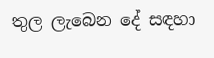තුල ලැබෙන දේ සඳහා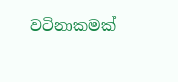වටිනාකමක්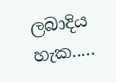ලබාදිය හැක.....